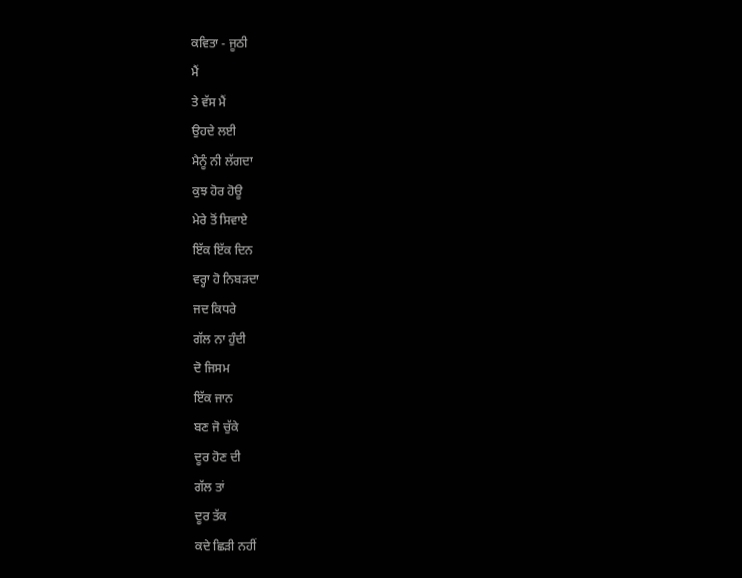ਕਵਿਤਾ - ਜੂਠੀ
ਮੈਂ
ਤੇ ਵੱਸ ਮੈਂ
ਉਹਦੇ ਲਈ
ਮੈਨੂੰ ਨੀ ਲੱਗਦਾ
ਕੁਝ ਹੋਰ ਹੋਊ
ਮੇਰੇ ਤੋਂ ਸਿਵਾਏ
ਇੱਕ ਇੱਕ ਦਿਨ
ਵਰ੍ਹਾ ਹੋ ਨਿਬੜਦਾ
ਜਦ ਕਿਧਰੇ
ਗੱਲ ਨਾ ਹੁੰਦੀ
ਦੋ ਜਿਸਮ
ਇੱਕ ਜਾਨ
ਬਣ ਜੋ ਚੁੱਕੇ
ਦੂਰ ਹੋਣ ਦੀ
ਗੱਲ ਤਾਂ
ਦੂਰ ਤੱਕ
ਕਦੇ ਛਿੜੀ ਨਹੀਂ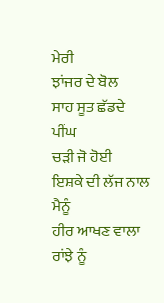ਮੇਰੀ
ਝਾਂਜਰ ਦੇ ਬੋਲ
ਸਾਹ ਸੂਤ ਛੱਡਦੇ
ਪੀਂਘ
ਚੜੀ ਜੋ ਹੋਈ
ਇਸ਼ਕੇ ਦੀ ਲੱਜ ਨਾਲ
ਮੈਨੂੰ
ਹੀਰ ਆਖਣ ਵਾਲਾ
ਰਾਂਝੇ ਨੂੰ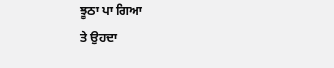ਝੂਠਾ ਪਾ ਗਿਆ
ਤੇ ਉਹਦਾ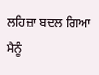ਲਹਿਜ਼ਾ ਬਦਲ ਗਿਆ
ਮੈਨੂੰ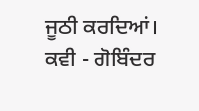ਜੂਠੀ ਕਰਦਿਆਂ।
ਕਵੀ - ਗੋਬਿੰਦਰ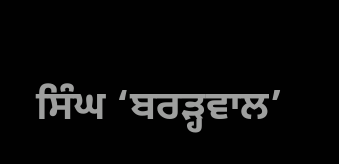ਸਿੰਘ ‘ਬਰੜ੍ਹਵਾਲ’